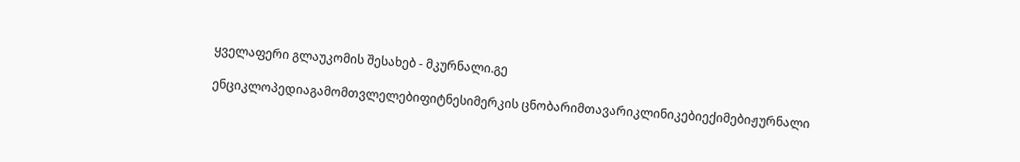ყველაფერი გლაუკომის შესახებ - მკურნალი.გე

ენციკლოპედიაგამომთვლელებიფიტნესიმერკის ცნობარიმთავარიკლინიკებიექიმებიჟურნალი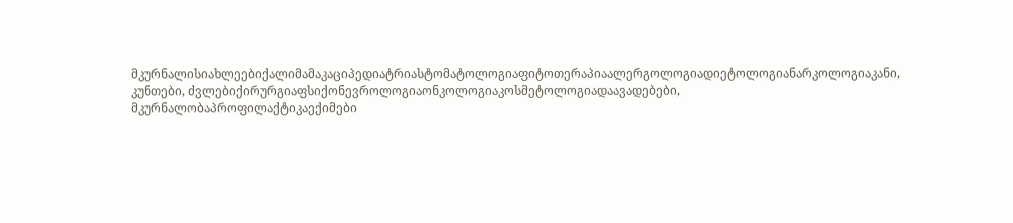მკურნალისიახლეებიქალიმამაკაციპედიატრიასტომატოლოგიაფიტოთერაპიაალერგოლოგიადიეტოლოგიანარკოლოგიაკანი, კუნთები, ძვლებიქირურგიაფსიქონევროლოგიაონკოლოგიაკოსმეტოლოგიადაავადებები, მკურნალობაპროფილაქტიკაექიმები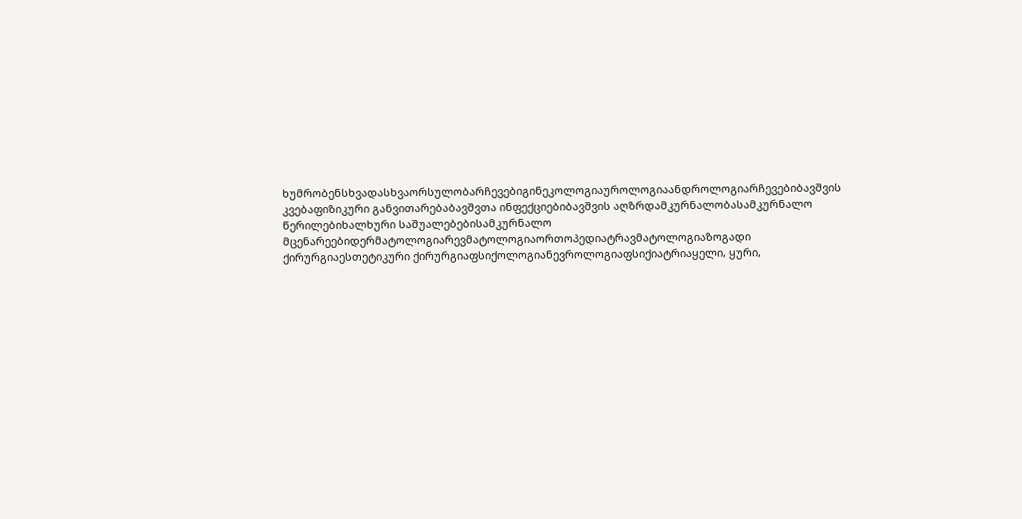ხუმრობენსხვადასხვაორსულობარჩევებიგინეკოლოგიაუროლოგიაანდროლოგიარჩევებიბავშვის კვებაფიზიკური განვითარებაბავშვთა ინფექციებიბავშვის აღზრდამკურნალობასამკურნალო წერილებიხალხური საშუალებებისამკურნალო მცენარეებიდერმატოლოგიარევმატოლოგიაორთოპედიატრავმატოლოგიაზოგადი ქირურგიაესთეტიკური ქირურგიაფსიქოლოგიანევროლოგიაფსიქიატრიაყელი, ყური,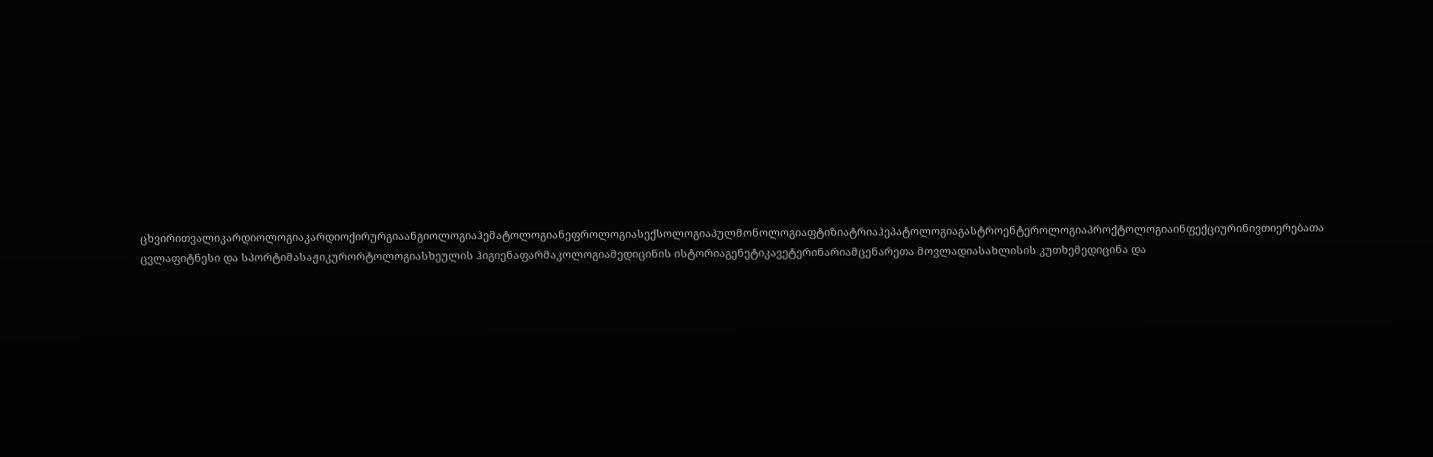ცხვირითვალიკარდიოლოგიაკარდიოქირურგიაანგიოლოგიაჰემატოლოგიანეფროლოგიასექსოლოგიაპულმონოლოგიაფტიზიატრიაჰეპატოლოგიაგასტროენტეროლოგიაპროქტოლოგიაინფექციურინივთიერებათა ცვლაფიტნესი და სპორტიმასაჟიკურორტოლოგიასხეულის ჰიგიენაფარმაკოლოგიამედიცინის ისტორიაგენეტიკავეტერინარიამცენარეთა მოვლადიასახლისის კუთხემედიცინა და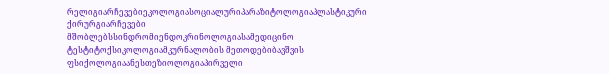რელიგიარჩევებიეკოლოგიასოციალურიპარაზიტოლოგიაპლასტიკური ქირურგიარჩევები მშობლებსსინდრომიენდოკრინოლოგიასამედიცინო ტესტიტოქსიკოლოგიამკურნალობის მეთოდებიბავშვის ფსიქოლოგიაანესთეზიოლოგიაპირველი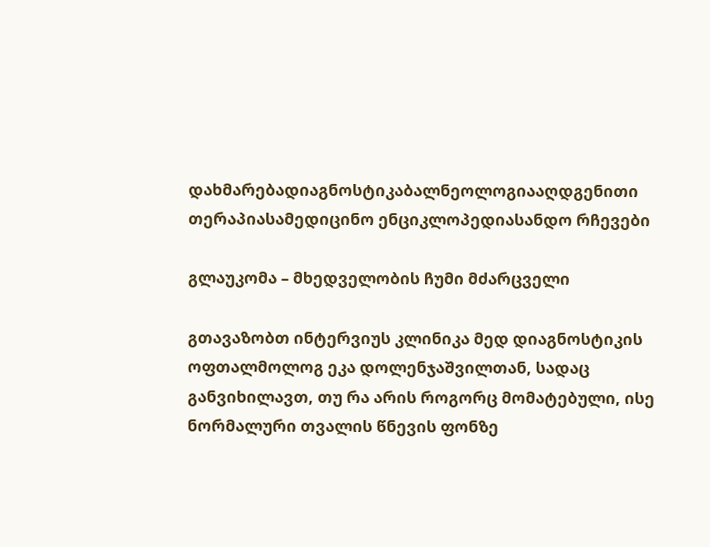დახმარებადიაგნოსტიკაბალნეოლოგიააღდგენითი თერაპიასამედიცინო ენციკლოპედიასანდო რჩევები

გლაუკომა – მხედველობის ჩუმი მძარცველი

გთავაზობთ ინტერვიუს კლინიკა მედ დიაგნოსტიკის ოფთალმოლოგ ეკა დოლენჯაშვილთან, სადაც განვიხილავთ, თუ რა არის როგორც მომატებული, ისე ნორმალური თვალის წნევის ფონზე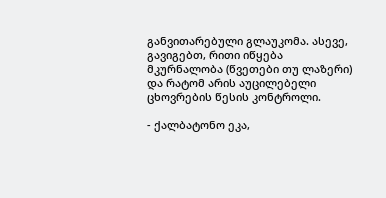განვითარებული გლაუკომა. ასევე, გავიგებთ, რითი იწყება მკურნალობა (წვეთები თუ ლაზერი) და რატომ არის აუცილებელი ცხოვრების წესის კონტროლი.

- ქალბატონო ეკა,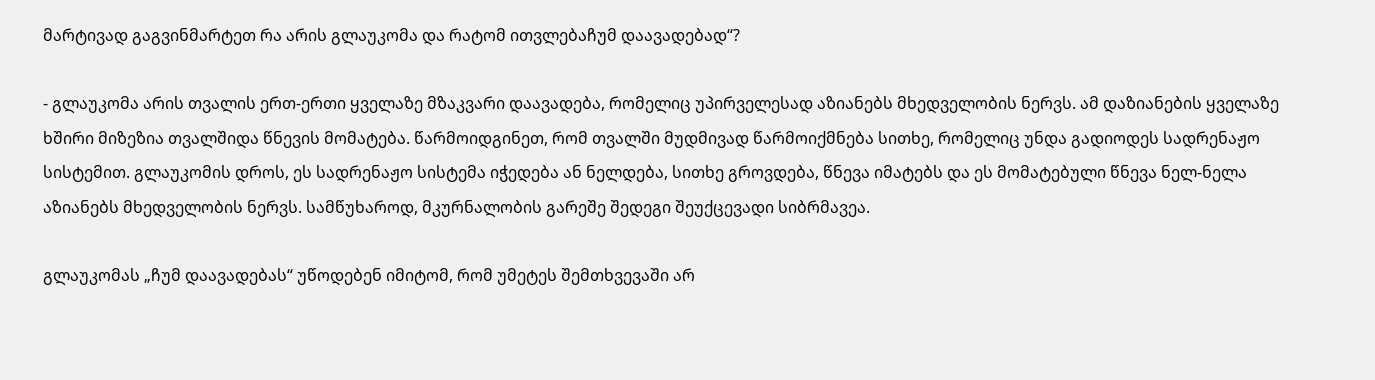მარტივად გაგვინმარტეთ რა არის გლაუკომა და რატომ ითვლებაჩუმ დაავადებად“?

- გლაუკომა არის თვალის ერთ-ერთი ყველაზე მზაკვარი დაავადება, რომელიც უპირველესად აზიანებს მხედველობის ნერვს. ამ დაზიანების ყველაზე ხშირი მიზეზია თვალშიდა წნევის მომატება. წარმოიდგინეთ, რომ თვალში მუდმივად წარმოიქმნება სითხე, რომელიც უნდა გადიოდეს სადრენაჟო სისტემით. გლაუკომის დროს, ეს სადრენაჟო სისტემა იჭედება ან ნელდება, სითხე გროვდება, წნევა იმატებს და ეს მომატებული წნევა ნელ-ნელა აზიანებს მხედველობის ნერვს. სამწუხაროდ, მკურნალობის გარეშე შედეგი შეუქცევადი სიბრმავეა.

გლაუკომას „ჩუმ დაავადებას“ უწოდებენ იმიტომ, რომ უმეტეს შემთხვევაში არ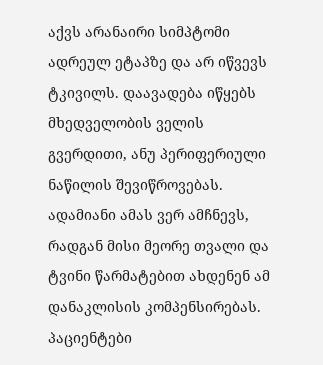აქვს არანაირი სიმპტომი ადრეულ ეტაპზე და არ იწვევს ტკივილს. დაავადება იწყებს მხედველობის ველის გვერდითი, ანუ პერიფერიული ნაწილის შევიწროვებას. ადამიანი ამას ვერ ამჩნევს, რადგან მისი მეორე თვალი და ტვინი წარმატებით ახდენენ ამ დანაკლისის კომპენსირებას. პაციენტები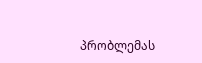პრობლემას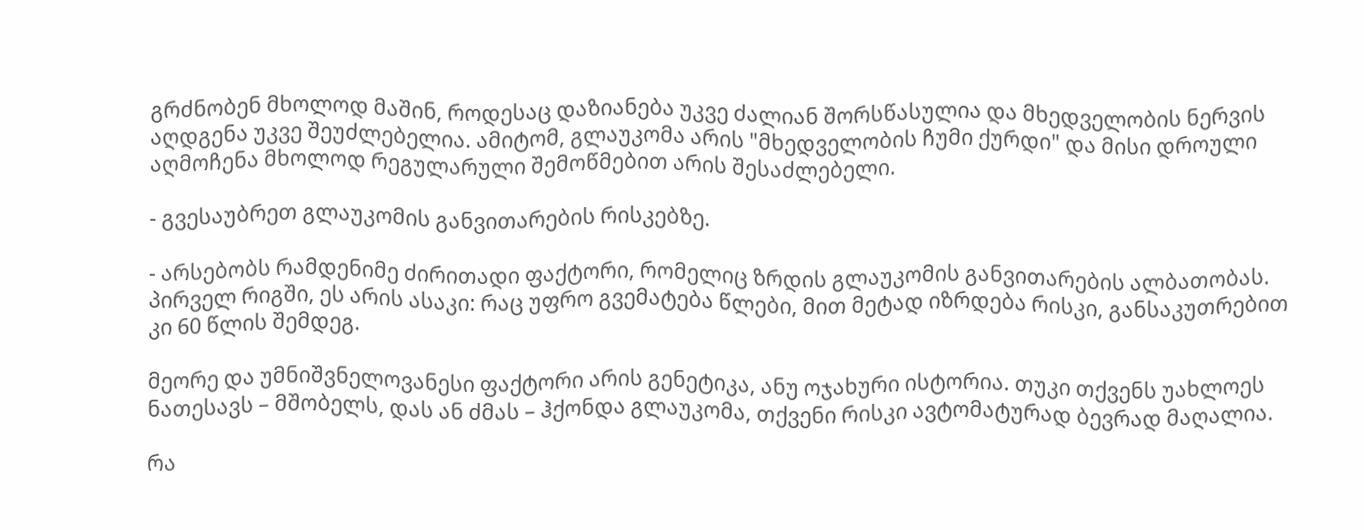გრძნობენ მხოლოდ მაშინ, როდესაც დაზიანება უკვე ძალიან შორსწასულია და მხედველობის ნერვის აღდგენა უკვე შეუძლებელია. ამიტომ, გლაუკომა არის "მხედველობის ჩუმი ქურდი" და მისი დროული აღმოჩენა მხოლოდ რეგულარული შემოწმებით არის შესაძლებელი.

- გვესაუბრეთ გლაუკომის განვითარების რისკებზე.

- არსებობს რამდენიმე ძირითადი ფაქტორი, რომელიც ზრდის გლაუკომის განვითარების ალბათობას. პირველ რიგში, ეს არის ასაკი: რაც უფრო გვემატება წლები, მით მეტად იზრდება რისკი, განსაკუთრებით კი 60 წლის შემდეგ.

მეორე და უმნიშვნელოვანესი ფაქტორი არის გენეტიკა, ანუ ოჯახური ისტორია. თუკი თქვენს უახლოეს ნათესავს – მშობელს, დას ან ძმას – ჰქონდა გლაუკომა, თქვენი რისკი ავტომატურად ბევრად მაღალია.

რა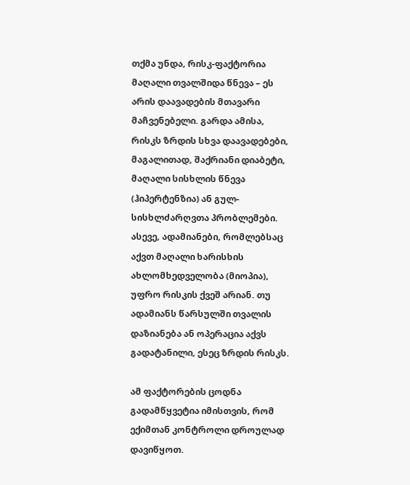თქმა უნდა, რისკ-ფაქტორია მაღალი თვალშიდა წნევა – ეს არის დაავადების მთავარი მაჩვენებელი. გარდა ამისა, რისკს ზრდის სხვა დაავადებები, მაგალითად, შაქრიანი დიაბეტი, მაღალი სისხლის წნევა (ჰიპერტენზია) ან გულ-სისხლძარღვთა პრობლემები. ასევე, ადამიანები, რომლებსაც აქვთ მაღალი ხარისხის ახლომხედველობა (მიოპია), უფრო რისკის ქვეშ არიან. თუ ადამიანს წარსულში თვალის დაზიანება ან ოპერაცია აქვს გადატანილი, ესეც ზრდის რისკს.

ამ ფაქტორების ცოდნა გადამწყვეტია იმისთვის, რომ ექიმთან კონტროლი დროულად დავიწყოთ.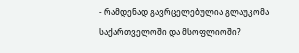- რამდენად გავრცელებულია გლაუკომა საქართველოში და მსოფლიოში?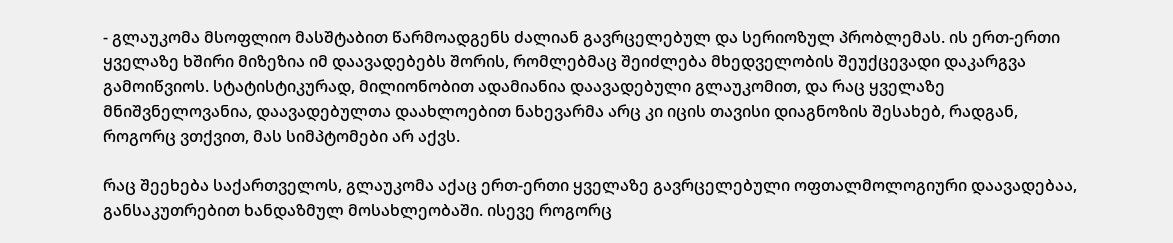- გლაუკომა მსოფლიო მასშტაბით წარმოადგენს ძალიან გავრცელებულ და სერიოზულ პრობლემას. ის ერთ-ერთი ყველაზე ხშირი მიზეზია იმ დაავადებებს შორის, რომლებმაც შეიძლება მხედველობის შეუქცევადი დაკარგვა გამოიწვიოს. სტატისტიკურად, მილიონობით ადამიანია დაავადებული გლაუკომით, და რაც ყველაზე მნიშვნელოვანია, დაავადებულთა დაახლოებით ნახევარმა არც კი იცის თავისი დიაგნოზის შესახებ, რადგან, როგორც ვთქვით, მას სიმპტომები არ აქვს.

რაც შეეხება საქართველოს, გლაუკომა აქაც ერთ-ერთი ყველაზე გავრცელებული ოფთალმოლოგიური დაავადებაა, განსაკუთრებით ხანდაზმულ მოსახლეობაში. ისევე როგორც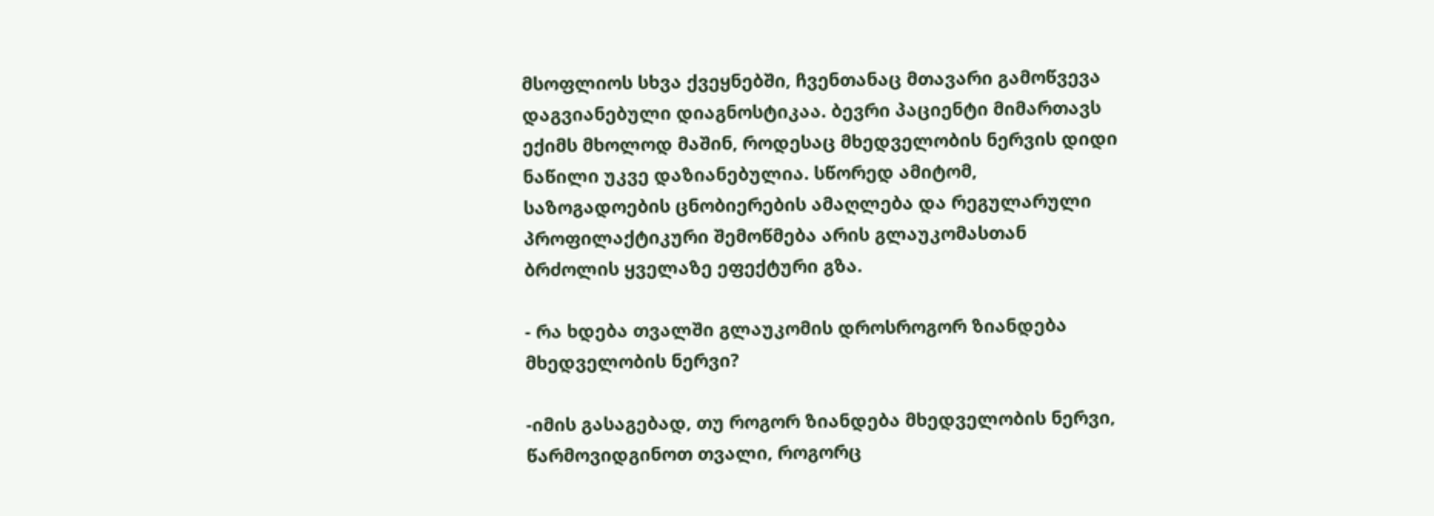მსოფლიოს სხვა ქვეყნებში, ჩვენთანაც მთავარი გამოწვევა დაგვიანებული დიაგნოსტიკაა. ბევრი პაციენტი მიმართავს ექიმს მხოლოდ მაშინ, როდესაც მხედველობის ნერვის დიდი ნაწილი უკვე დაზიანებულია. სწორედ ამიტომ, საზოგადოების ცნობიერების ამაღლება და რეგულარული პროფილაქტიკური შემოწმება არის გლაუკომასთან ბრძოლის ყველაზე ეფექტური გზა.

- რა ხდება თვალში გლაუკომის დროსროგორ ზიანდება მხედველობის ნერვი?

-იმის გასაგებად, თუ როგორ ზიანდება მხედველობის ნერვი, წარმოვიდგინოთ თვალი, როგორც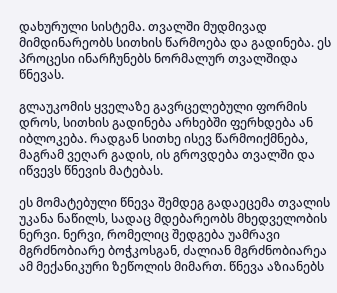დახურული სისტემა. თვალში მუდმივად მიმდინარეობს სითხის წარმოება და გადინება. ეს პროცესი ინარჩუნებს ნორმალურ თვალშიდა წნევას.

გლაუკომის ყველაზე გავრცელებული ფორმის დროს, სითხის გადინება არხებში ფერხდება ან იბლოკება. რადგან სითხე ისევ წარმოიქმნება, მაგრამ ვეღარ გადის, ის გროვდება თვალში და იწვევს წნევის მატებას.

ეს მომატებული წნევა შემდეგ გადაეცემა თვალის უკანა ნაწილს, სადაც მდებარეობს მხედველობის ნერვი. ნერვი, რომელიც შედგება უამრავი მგრძნობიარე ბოჭკოსგან, ძალიან მგრძნობიარეა ამ მექანიკური ზეწოლის მიმართ. წნევა აზიანებს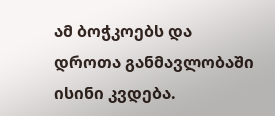ამ ბოჭკოებს და დროთა განმავლობაში ისინი კვდება.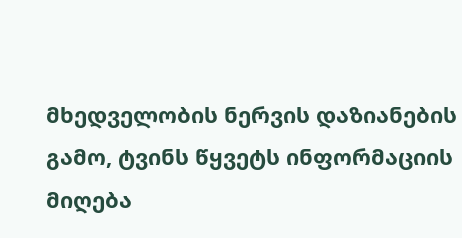მხედველობის ნერვის დაზიანების გამო, ტვინს წყვეტს ინფორმაციის მიღება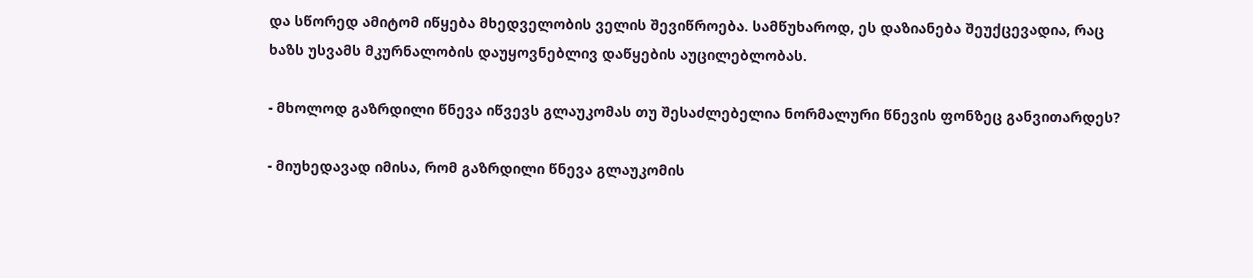და სწორედ ამიტომ იწყება მხედველობის ველის შევიწროება. სამწუხაროდ, ეს დაზიანება შეუქცევადია, რაც ხაზს უსვამს მკურნალობის დაუყოვნებლივ დაწყების აუცილებლობას.

- მხოლოდ გაზრდილი წნევა იწვევს გლაუკომას თუ შესაძლებელია ნორმალური წნევის ფონზეც განვითარდეს?

- მიუხედავად იმისა, რომ გაზრდილი წნევა გლაუკომის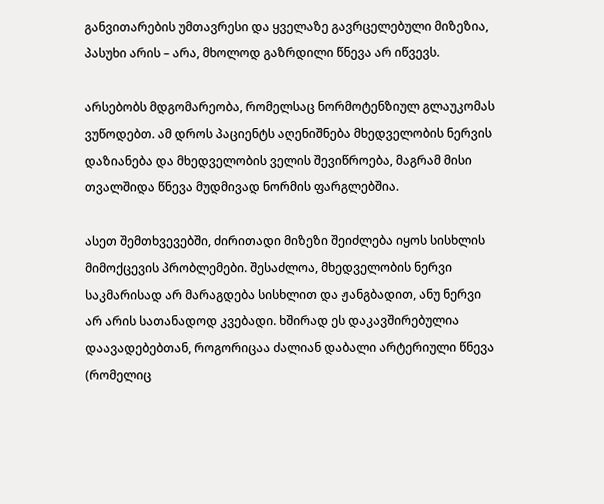განვითარების უმთავრესი და ყველაზე გავრცელებული მიზეზია, პასუხი არის – არა, მხოლოდ გაზრდილი წნევა არ იწვევს.

არსებობს მდგომარეობა, რომელსაც ნორმოტენზიულ გლაუკომას ვუწოდებთ. ამ დროს პაციენტს აღენიშნება მხედველობის ნერვის დაზიანება და მხედველობის ველის შევიწროება, მაგრამ მისი თვალშიდა წნევა მუდმივად ნორმის ფარგლებშია.

ასეთ შემთხვევებში, ძირითადი მიზეზი შეიძლება იყოს სისხლის მიმოქცევის პრობლემები. შესაძლოა, მხედველობის ნერვი საკმარისად არ მარაგდება სისხლით და ჟანგბადით, ანუ ნერვი არ არის სათანადოდ კვებადი. ხშირად ეს დაკავშირებულია დაავადებებთან, როგორიცაა ძალიან დაბალი არტერიული წნევა (რომელიც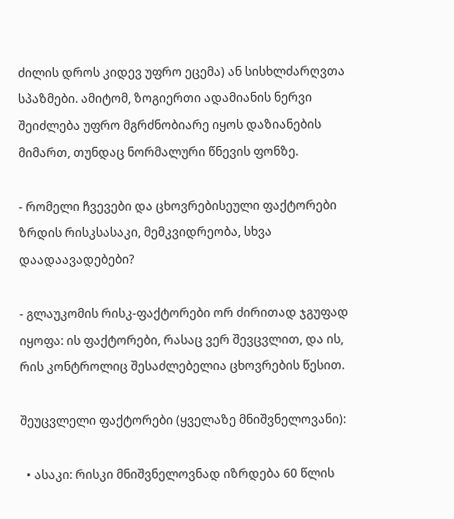ძილის დროს კიდევ უფრო ეცემა) ან სისხლძარღვთა სპაზმები. ამიტომ, ზოგიერთი ადამიანის ნერვი შეიძლება უფრო მგრძნობიარე იყოს დაზიანების მიმართ, თუნდაც ნორმალური წნევის ფონზე.

- რომელი ჩვევები და ცხოვრებისეული ფაქტორები ზრდის რისკსასაკი, მემკვიდრეობა, სხვა დაადაავადებები?

- გლაუკომის რისკ-ფაქტორები ორ ძირითად ჯგუფად იყოფა: ის ფაქტორები, რასაც ვერ შევცვლით, და ის, რის კონტროლიც შესაძლებელია ცხოვრების წესით.

შეუცვლელი ფაქტორები (ყველაზე მნიშვნელოვანი):

  • ასაკი: რისკი მნიშვნელოვნად იზრდება 60 წლის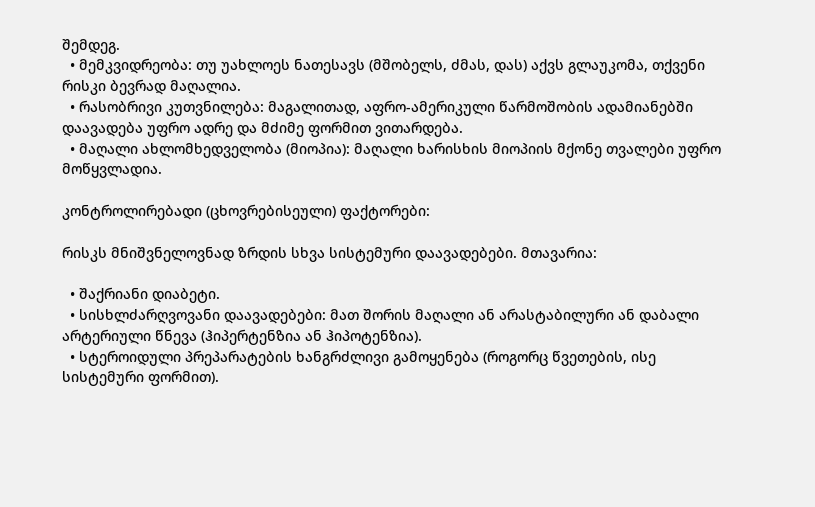შემდეგ.
  • მემკვიდრეობა: თუ უახლოეს ნათესავს (მშობელს, ძმას, დას) აქვს გლაუკომა, თქვენი რისკი ბევრად მაღალია.
  • რასობრივი კუთვნილება: მაგალითად, აფრო-ამერიკული წარმოშობის ადამიანებში დაავადება უფრო ადრე და მძიმე ფორმით ვითარდება.
  • მაღალი ახლომხედველობა (მიოპია): მაღალი ხარისხის მიოპიის მქონე თვალები უფრო მოწყვლადია.

კონტროლირებადი (ცხოვრებისეული) ფაქტორები:

რისკს მნიშვნელოვნად ზრდის სხვა სისტემური დაავადებები. მთავარია:

  • შაქრიანი დიაბეტი.
  • სისხლძარღვოვანი დაავადებები: მათ შორის მაღალი ან არასტაბილური ან დაბალი არტერიული წნევა (ჰიპერტენზია ან ჰიპოტენზია).
  • სტეროიდული პრეპარატების ხანგრძლივი გამოყენება (როგორც წვეთების, ისე სისტემური ფორმით).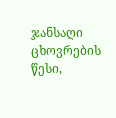ჯანსაღი ცხოვრების წესი,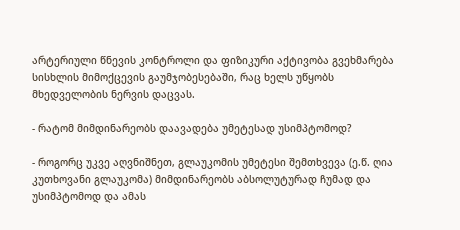არტერიული წნევის კონტროლი და ფიზიკური აქტივობა გვეხმარება სისხლის მიმოქცევის გაუმჯობესებაში, რაც ხელს უწყობს მხედველობის ნერვის დაცვას.

- რატომ მიმდინარეობს დაავადება უმეტესად უსიმპტომოდ?

- როგორც უკვე აღვნიშნეთ, გლაუკომის უმეტესი შემთხვევა (ე.წ. ღია კუთხოვანი გლაუკომა) მიმდინარეობს აბსოლუტურად ჩუმად და უსიმპტომოდ და ამას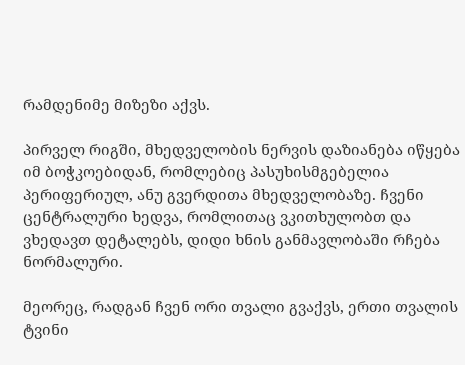რამდენიმე მიზეზი აქვს.

პირველ რიგში, მხედველობის ნერვის დაზიანება იწყება იმ ბოჭკოებიდან, რომლებიც პასუხისმგებელია პერიფერიულ, ანუ გვერდითა მხედველობაზე. ჩვენი ცენტრალური ხედვა, რომლითაც ვკითხულობთ და ვხედავთ დეტალებს, დიდი ხნის განმავლობაში რჩება ნორმალური.

მეორეც, რადგან ჩვენ ორი თვალი გვაქვს, ერთი თვალის ტვინი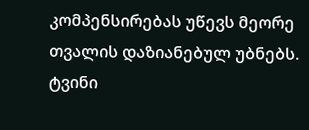კომპენსირებას უწევს მეორე თვალის დაზიანებულ უბნებს. ტვინი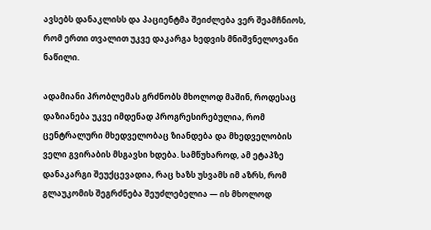ავსებს დანაკლისს და პაციენტმა შეიძლება ვერ შეამჩნიოს, რომ ერთი თვალით უკვე დაკარგა ხედვის მნიშვნელოვანი ნაწილი.

ადამიანი პრობლემას გრძნობს მხოლოდ მაშინ, როდესაც დაზიანება უკვე იმდენად პროგრესირებულია, რომ ცენტრალური მხედველობაც ზიანდება და მხედველობის ველი გვირაბის მსგავსი ხდება. სამწუხაროდ, ამ ეტაპზე დანაკარგი შეუქცევადია, რაც ხაზს უსვამს იმ აზრს, რომ გლაუკომის შეგრძნება შეუძლებელია — ის მხოლოდ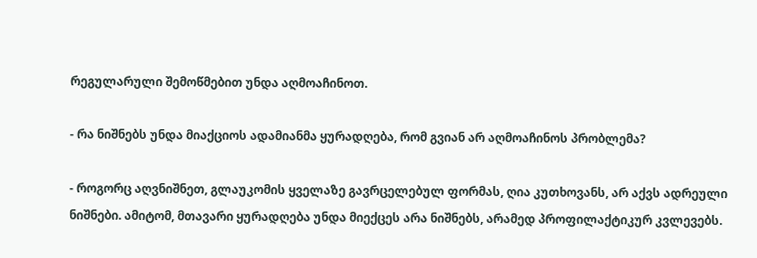რეგულარული შემოწმებით უნდა აღმოაჩინოთ.

- რა ნიშნებს უნდა მიაქციოს ადამიანმა ყურადღება, რომ გვიან არ აღმოაჩინოს პრობლემა?

- როგორც აღვნიშნეთ, გლაუკომის ყველაზე გავრცელებულ ფორმას, ღია კუთხოვანს, არ აქვს ადრეული ნიშნები. ამიტომ, მთავარი ყურადღება უნდა მიექცეს არა ნიშნებს, არამედ პროფილაქტიკურ კვლევებს.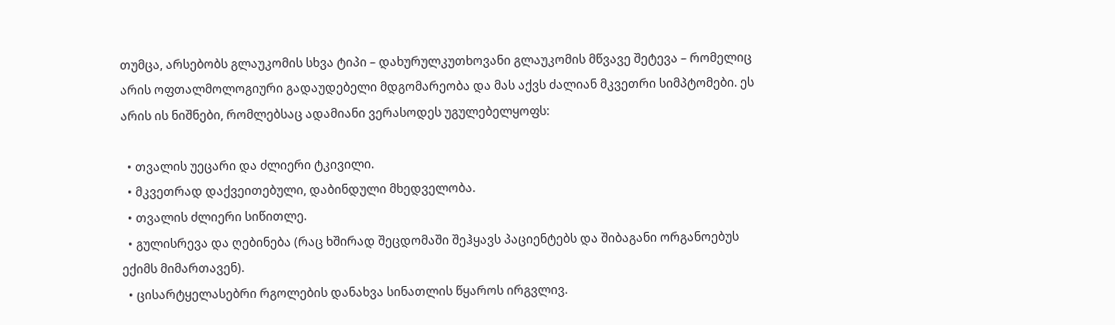თუმცა, არსებობს გლაუკომის სხვა ტიპი – დახურულკუთხოვანი გლაუკომის მწვავე შეტევა – რომელიც არის ოფთალმოლოგიური გადაუდებელი მდგომარეობა და მას აქვს ძალიან მკვეთრი სიმპტომები. ეს არის ის ნიშნები, რომლებსაც ადამიანი ვერასოდეს უგულებელყოფს:

  • თვალის უეცარი და ძლიერი ტკივილი.
  • მკვეთრად დაქვეითებული, დაბინდული მხედველობა.
  • თვალის ძლიერი სიწითლე.
  • გულისრევა და ღებინება (რაც ხშირად შეცდომაში შეჰყავს პაციენტებს და შიბაგანი ორგანოებუს ექიმს მიმართავენ).
  • ცისარტყელასებრი რგოლების დანახვა სინათლის წყაროს ირგვლივ.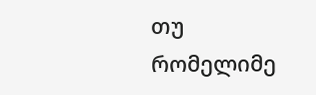თუ რომელიმე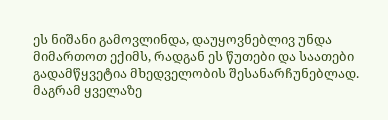ეს ნიშანი გამოვლინდა, დაუყოვნებლივ უნდა მიმართოთ ექიმს, რადგან ეს წუთები და საათები გადამწყვეტია მხედველობის შესანარჩუნებლად. მაგრამ ყველაზე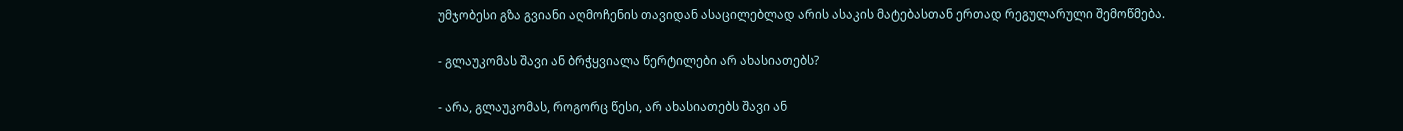უმჯობესი გზა გვიანი აღმოჩენის თავიდან ასაცილებლად არის ასაკის მატებასთან ერთად რეგულარული შემოწმება.

- გლაუკომას შავი ან ბრჭყვიალა წერტილები არ ახასიათებს?

- არა, გლაუკომას, როგორც წესი, არ ახასიათებს შავი ან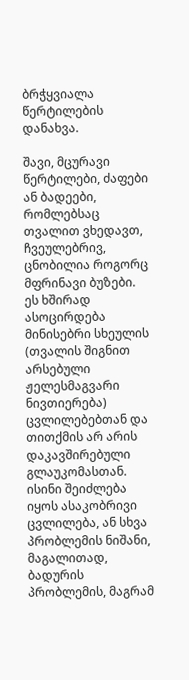ბრჭყვიალა წერტილების დანახვა.

შავი, მცურავი წერტილები, ძაფები ან ბადეები, რომლებსაც თვალით ვხედავთ, ჩვეულებრივ, ცნობილია როგორც მფრინავი ბუზები. ეს ხშირად ასოცირდება მინისებრი სხეულის (თვალის შიგნით არსებული ჟელესმაგვარი ნივთიერება) ცვლილებებთან და თითქმის არ არის დაკავშირებული გლაუკომასთან. ისინი შეიძლება იყოს ასაკობრივი ცვლილება, ან სხვა პრობლემის ნიშანი, მაგალითად, ბადურის პრობლემის, მაგრამ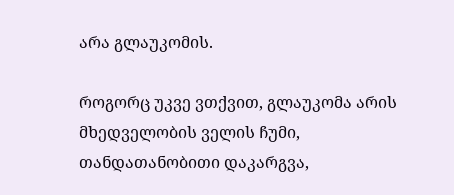არა გლაუკომის.

როგორც უკვე ვთქვით, გლაუკომა არის მხედველობის ველის ჩუმი, თანდათანობითი დაკარგვა,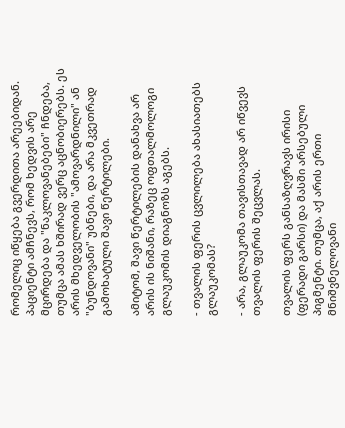რომელიც იწყება გვერდითა არეებიდან. პაციენტი ამჩნევს, რომ ხედვის არე მცირდება და "ნაკლოვანებები" ჩნდება, თუმცა ამას ხშირად ვერც აცნობიერებს. ეს არის მხედველობის "ამოვარდნილი" ან "ბუნდოვანი" უბნები, და არა მკვეთრად გამოხატული შავი წერტილები.

ამიტომ, შავი წერტილების დანახვა არ არის ის ნიშანი, რაზეც ოფთალმოლოგი გლაუკომის დიაგნოზს აგებს.

- თვალის ფერის ცვლილება ახასიათებს გლაუკომას?

- არა, გლაუკომა თავისთავად არ იწვევს თვალის ფერის შეცვლას.

თვალის ფერს განსაზღვრავს ირისი (ფერადი გარსი) და მასში არსებული პიგმენტი. თუმცა, აქ არის ერთი მნიშვნელოვანი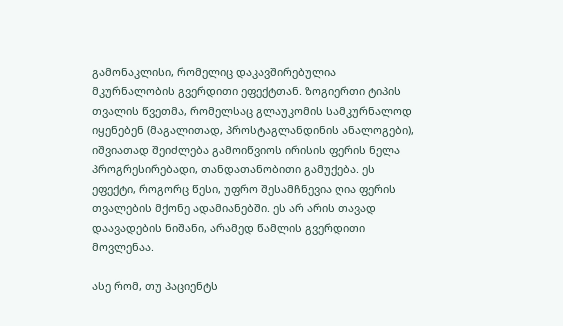გამონაკლისი, რომელიც დაკავშირებულია მკურნალობის გვერდითი ეფექტთან. ზოგიერთი ტიპის თვალის წვეთმა, რომელსაც გლაუკომის სამკურნალოდ იყენებენ (მაგალითად, პროსტაგლანდინის ანალოგები), იშვიათად შეიძლება გამოიწვიოს ირისის ფერის ნელა პროგრესირებადი, თანდათანობითი გამუქება. ეს ეფექტი, როგორც წესი, უფრო შესამჩნევია ღია ფერის თვალების მქონე ადამიანებში. ეს არ არის თავად დაავადების ნიშანი, არამედ წამლის გვერდითი მოვლენაა.

ასე რომ, თუ პაციენტს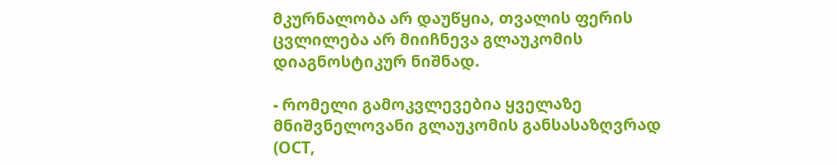მკურნალობა არ დაუწყია, თვალის ფერის ცვლილება არ მიიჩნევა გლაუკომის დიაგნოსტიკურ ნიშნად.

- რომელი გამოკვლევებია ყველაზე მნიშვნელოვანი გლაუკომის განსასაზღვრად (OCT,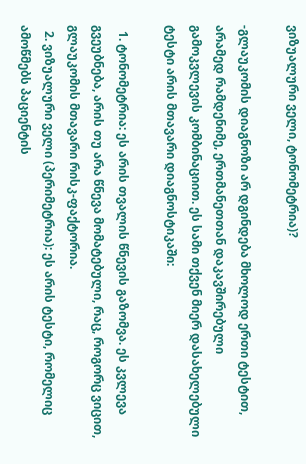ვიზუალური ველი, ტონომეტრია)?

-გლაუკომის დიაგნოზი არ დგინდება მხოლოდ ერთი ტესტით, არამედ რამდენიმე, ერთმანეთთან დაკავშირებული გამოკვლევის კომბინაციით. ეს სამი თქვენ მიერ დასახელებული ტესტი არის მთავარი დიაგნოსტიკაში:

  1. ტონომეტრია: ეს არის თვალის წნევის გაზომვა. ეს კვლევა გვეუბნება, არის თუ არა წნევა მომატებული, რაც, როგორც ვიცით, გლაუკომის მთავარი რისკ-ფაქტორია.
  2. ვიზუალური ველი (პერიმეტრია): ეს არის ტესტი, რომელიც ამოწმებს პაციენტის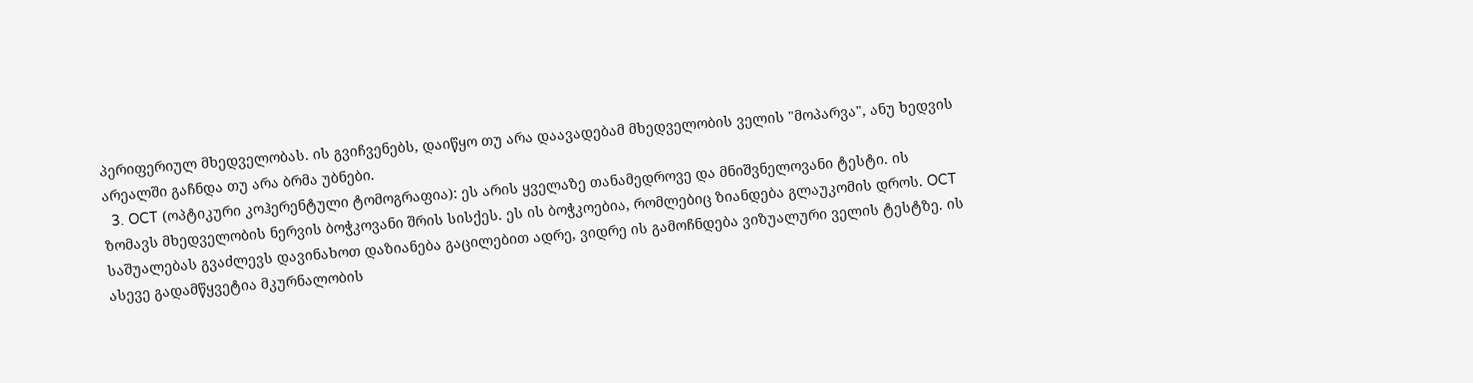პერიფერიულ მხედველობას. ის გვიჩვენებს, დაიწყო თუ არა დაავადებამ მხედველობის ველის "მოპარვა", ანუ ხედვის არეალში გაჩნდა თუ არა ბრმა უბნები.
  3. OCT (ოპტიკური კოჰერენტული ტომოგრაფია): ეს არის ყველაზე თანამედროვე და მნიშვნელოვანი ტესტი. ის ზომავს მხედველობის ნერვის ბოჭკოვანი შრის სისქეს. ეს ის ბოჭკოებია, რომლებიც ზიანდება გლაუკომის დროს. OCT საშუალებას გვაძლევს დავინახოთ დაზიანება გაცილებით ადრე, ვიდრე ის გამოჩნდება ვიზუალური ველის ტესტზე. ის ასევე გადამწყვეტია მკურნალობის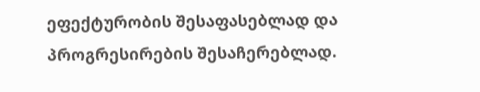ეფექტურობის შესაფასებლად და პროგრესირების შესაჩერებლად.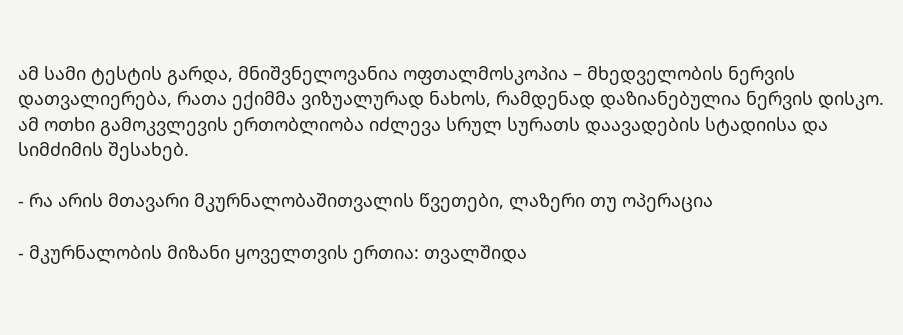ამ სამი ტესტის გარდა, მნიშვნელოვანია ოფთალმოსკოპია – მხედველობის ნერვის დათვალიერება, რათა ექიმმა ვიზუალურად ნახოს, რამდენად დაზიანებულია ნერვის დისკო. ამ ოთხი გამოკვლევის ერთობლიობა იძლევა სრულ სურათს დაავადების სტადიისა და სიმძიმის შესახებ.

- რა არის მთავარი მკურნალობაშითვალის წვეთები, ლაზერი თუ ოპერაცია

- მკურნალობის მიზანი ყოველთვის ერთია: თვალშიდა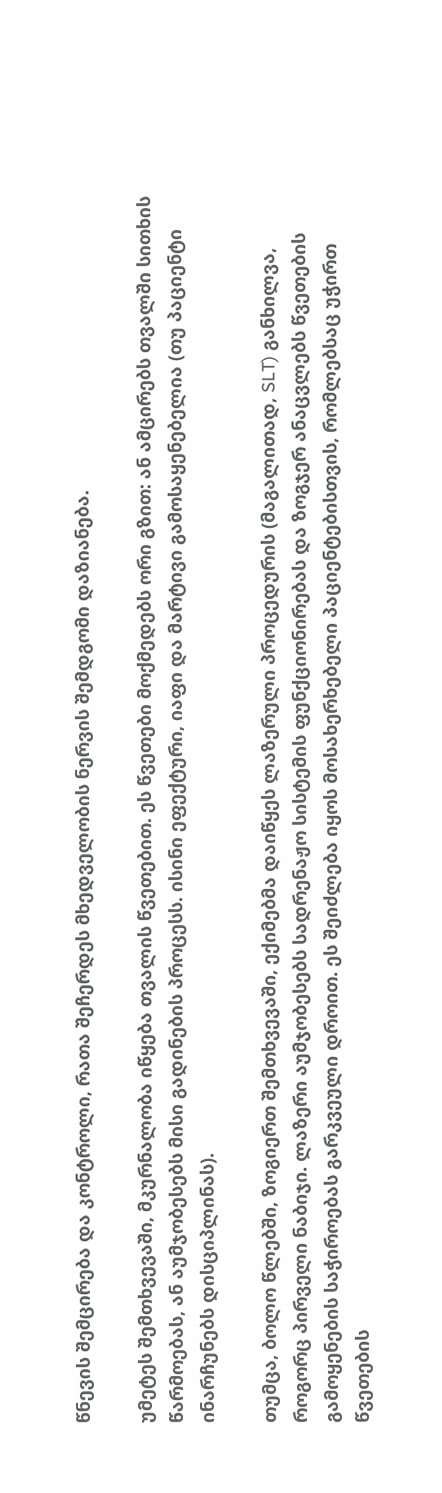წნევის შემცირება და კონტროლი, რათა შეჩერდეს მხედველობის ნერვის შემდგომი დაზიანება.

უმეტეს შემთხვევაში, მკურნალობა იწყება თვალის წვეთებით. ეს წვეთები მოქმედებს ორი გზით: ან ამცირებს თვალში სითხის წარმოებას, ან აუმჯობესებს მისი გადინების პროცესს. ისინი ეფექტური, იაფი და მარტივი გამოსაყენებელია (თუ პაციენტი ინარჩუნებს დისციპლინას).

თუმცა, ბოლო წლებში, ზოგიერთ შემთხვევაში, ექიმებმა დაიწყეს ლაზერული პროცედურის (მაგალითად, SLT) განხილვა, როგორც პირველი ნაბიჯი. ლაზერი აუმჯობესებს სადრენაჟო სისტემის ფუნქციონირებას და ზოგჯერ ანაცვლებს წვეთების გამოყენების საჭიროებას გარკვეული დროით. ეს შეიძლება იყოს მოსახერხებელი პაციენტებისთვის, რომლებსაც უჭირთ წვეთების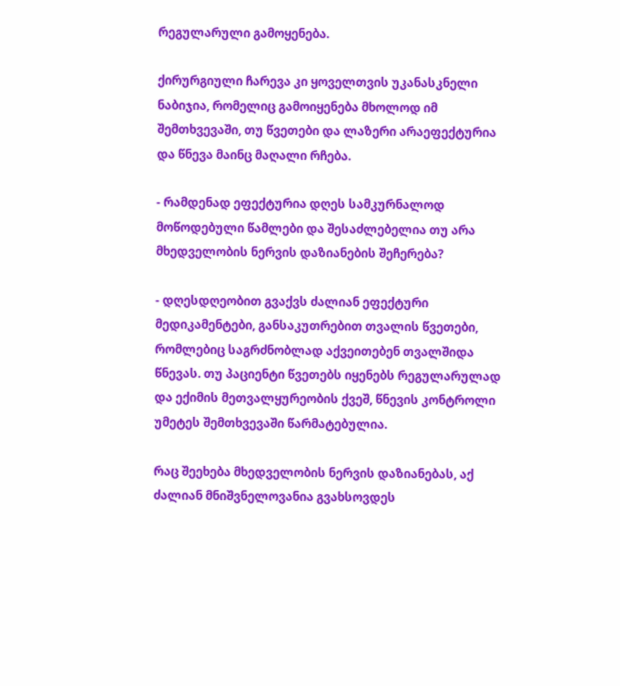რეგულარული გამოყენება.

ქირურგიული ჩარევა კი ყოველთვის უკანასკნელი ნაბიჯია, რომელიც გამოიყენება მხოლოდ იმ შემთხვევაში, თუ წვეთები და ლაზერი არაეფექტურია და წნევა მაინც მაღალი რჩება.

- რამდენად ეფექტურია დღეს სამკურნალოდ მოწოდებული წამლები და შესაძლებელია თუ არა მხედველობის ნერვის დაზიანების შეჩერება?

- დღესდღეობით გვაქვს ძალიან ეფექტური მედიკამენტები, განსაკუთრებით თვალის წვეთები, რომლებიც საგრძნობლად აქვეითებენ თვალშიდა წნევას. თუ პაციენტი წვეთებს იყენებს რეგულარულად და ექიმის მეთვალყურეობის ქვეშ, წნევის კონტროლი უმეტეს შემთხვევაში წარმატებულია.

რაც შეეხება მხედველობის ნერვის დაზიანებას, აქ ძალიან მნიშვნელოვანია გვახსოვდეს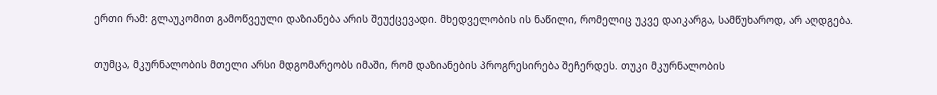ერთი რამ: გლაუკომით გამოწვეული დაზიანება არის შეუქცევადი. მხედველობის ის ნაწილი, რომელიც უკვე დაიკარგა, სამწუხაროდ, არ აღდგება.

თუმცა, მკურნალობის მთელი არსი მდგომარეობს იმაში, რომ დაზიანების პროგრესირება შეჩერდეს. თუკი მკურნალობის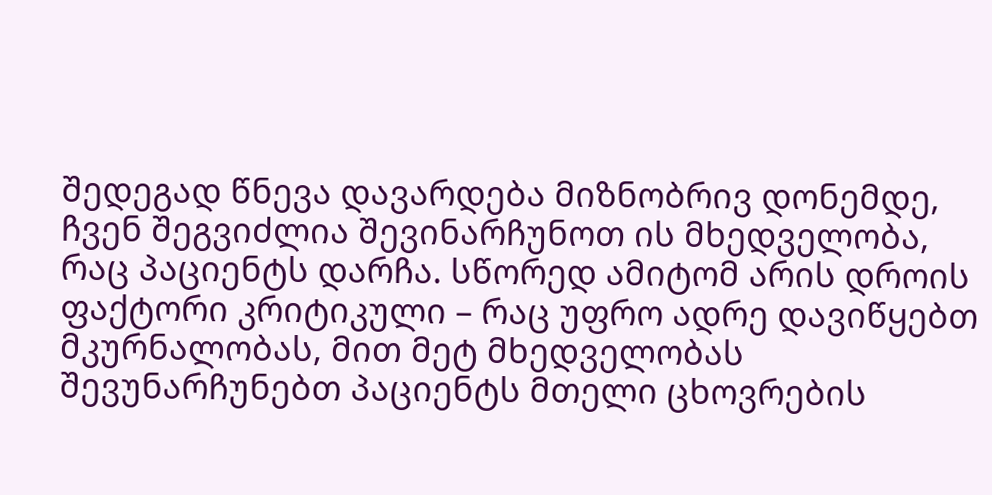შედეგად წნევა დავარდება მიზნობრივ დონემდე, ჩვენ შეგვიძლია შევინარჩუნოთ ის მხედველობა, რაც პაციენტს დარჩა. სწორედ ამიტომ არის დროის ფაქტორი კრიტიკული – რაც უფრო ადრე დავიწყებთ მკურნალობას, მით მეტ მხედველობას შევუნარჩუნებთ პაციენტს მთელი ცხოვრების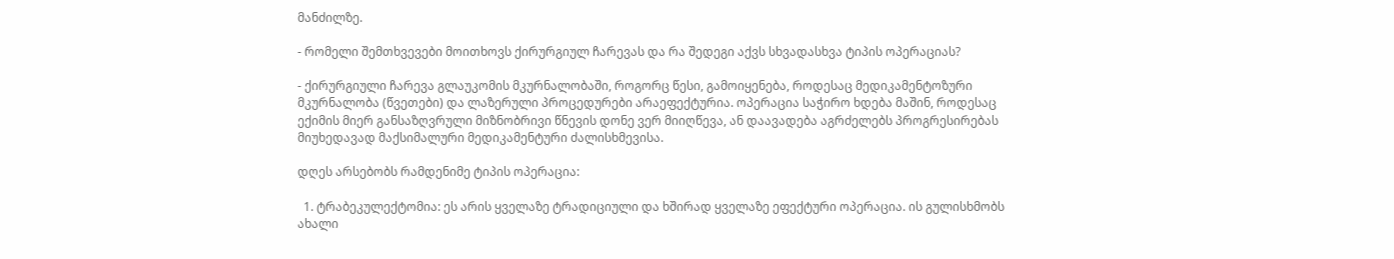მანძილზე.

- რომელი შემთხვევები მოითხოვს ქირურგიულ ჩარევას და რა შედეგი აქვს სხვადასხვა ტიპის ოპერაციას?

- ქირურგიული ჩარევა გლაუკომის მკურნალობაში, როგორც წესი, გამოიყენება, როდესაც მედიკამენტოზური მკურნალობა (წვეთები) და ლაზერული პროცედურები არაეფექტურია. ოპერაცია საჭირო ხდება მაშინ, როდესაც ექიმის მიერ განსაზღვრული მიზნობრივი წნევის დონე ვერ მიიღწევა, ან დაავადება აგრძელებს პროგრესირებას მიუხედავად მაქსიმალური მედიკამენტური ძალისხმევისა.

დღეს არსებობს რამდენიმე ტიპის ოპერაცია:

  1. ტრაბეკულექტომია: ეს არის ყველაზე ტრადიციული და ხშირად ყველაზე ეფექტური ოპერაცია. ის გულისხმობს ახალი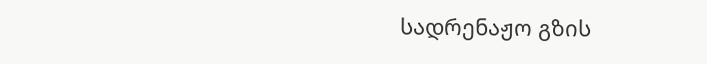სადრენაჟო გზის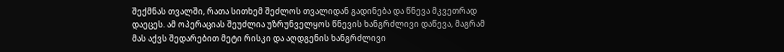შექმნას თვალში, რათა სითხემ შეძლოს თვალიდან გადინება და წნევა მკვეთრად დაეცეს. ამ ოპერაციას შეუძლია უზრუნველყოს წნევის ხანგრძლივი დაწევა, მაგრამ მას აქვს შედარებით მეტი რისკი და აღდგენის ხანგრძლივი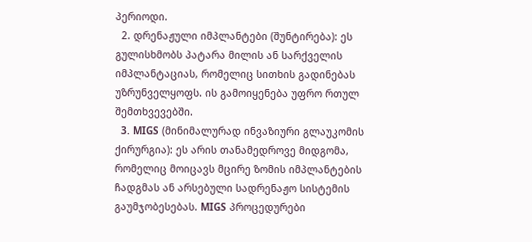პერიოდი.
  2. დრენაჟული იმპლანტები (შუნტირება): ეს გულისხმობს პატარა მილის ან სარქველის იმპლანტაციას, რომელიც სითხის გადინებას უზრუნველყოფს. ის გამოიყენება უფრო რთულ შემთხვევებში.
  3. MIGS (მინიმალურად ინვაზიური გლაუკომის ქირურგია): ეს არის თანამედროვე მიდგომა, რომელიც მოიცავს მცირე ზომის იმპლანტების ჩადგმას ან არსებული სადრენაჟო სისტემის გაუმჯობესებას. MIGS პროცედურები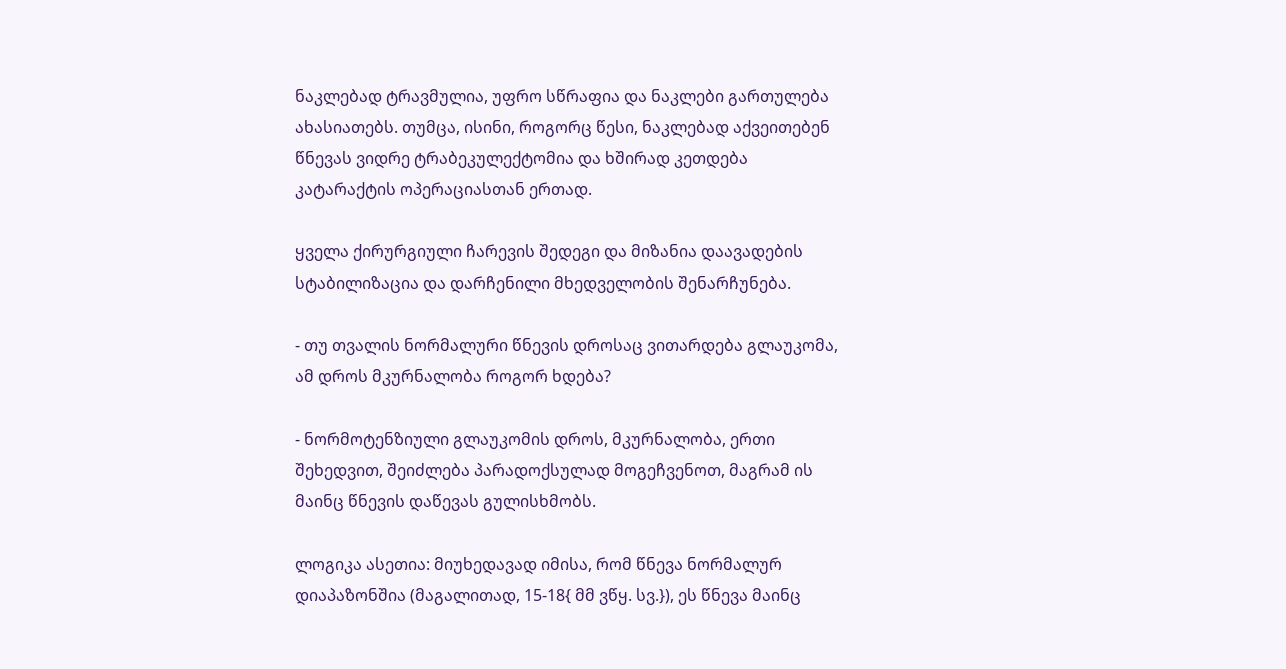ნაკლებად ტრავმულია, უფრო სწრაფია და ნაკლები გართულება ახასიათებს. თუმცა, ისინი, როგორც წესი, ნაკლებად აქვეითებენ წნევას ვიდრე ტრაბეკულექტომია და ხშირად კეთდება კატარაქტის ოპერაციასთან ერთად.

ყველა ქირურგიული ჩარევის შედეგი და მიზანია დაავადების სტაბილიზაცია და დარჩენილი მხედველობის შენარჩუნება.

- თუ თვალის ნორმალური წნევის დროსაც ვითარდება გლაუკომა, ამ დროს მკურნალობა როგორ ხდება?

- ნორმოტენზიული გლაუკომის დროს, მკურნალობა, ერთი შეხედვით, შეიძლება პარადოქსულად მოგეჩვენოთ, მაგრამ ის მაინც წნევის დაწევას გულისხმობს.

ლოგიკა ასეთია: მიუხედავად იმისა, რომ წნევა ნორმალურ დიაპაზონშია (მაგალითად, 15-18{ მმ ვწყ. სვ.}), ეს წნევა მაინც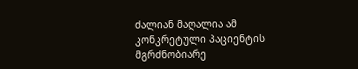ძალიან მაღალია ამ კონკრეტული პაციენტის მგრძნობიარე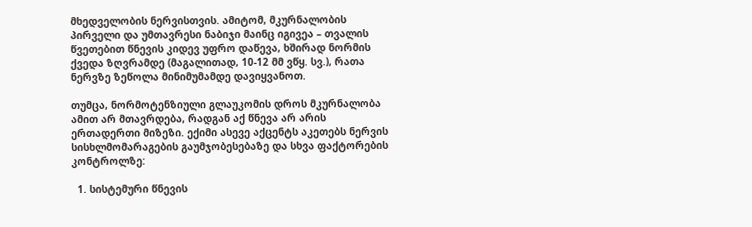მხედველობის ნერვისთვის. ამიტომ, მკურნალობის პირველი და უმთავრესი ნაბიჯი მაინც იგივეა – თვალის წვეთებით წნევის კიდევ უფრო დაწევა, ხშირად ნორმის ქვედა ზღვრამდე (მაგალითად, 10-12 მმ ვწყ. სვ.), რათა ნერვზე ზეწოლა მინიმუმამდე დავიყვანოთ.

თუმცა, ნორმოტენზიული გლაუკომის დროს მკურნალობა ამით არ მთავრდება, რადგან აქ წნევა არ არის ერთადერთი მიზეზი. ექიმი ასევე აქცენტს აკეთებს ნერვის სისხლმომარაგების გაუმჯობესებაზე და სხვა ფაქტორების კონტროლზე:

  1. სისტემური წნევის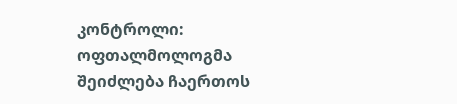კონტროლი: ოფთალმოლოგმა შეიძლება ჩაერთოს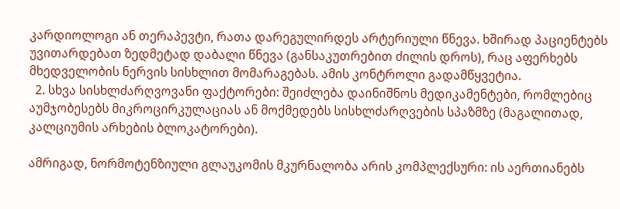კარდიოლოგი ან თერაპევტი, რათა დარეგულირდეს არტერიული წნევა. ხშირად პაციენტებს უვითარდებათ ზედმეტად დაბალი წნევა (განსაკუთრებით ძილის დროს), რაც აფერხებს მხედველობის ნერვის სისხლით მომარაგებას. ამის კონტროლი გადამწყვეტია.
  2. სხვა სისხლძარღვოვანი ფაქტორები: შეიძლება დაინიშნოს მედიკამენტები, რომლებიც აუმჯობესებს მიკროცირკულაციას ან მოქმედებს სისხლძარღვების სპაზმზე (მაგალითად, კალციუმის არხების ბლოკატორები).

ამრიგად, ნორმოტენზიული გლაუკომის მკურნალობა არის კომპლექსური: ის აერთიანებს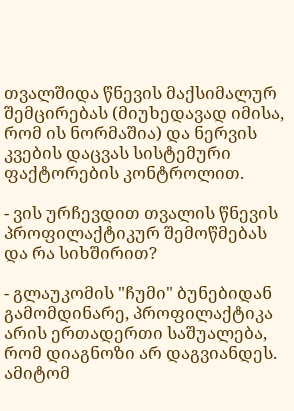თვალშიდა წნევის მაქსიმალურ შემცირებას (მიუხედავად იმისა, რომ ის ნორმაშია) და ნერვის კვების დაცვას სისტემური ფაქტორების კონტროლით.

- ვის ურჩევდით თვალის წნევის პროფილაქტიკურ შემოწმებას და რა სიხშირით?

- გლაუკომის "ჩუმი" ბუნებიდან გამომდინარე, პროფილაქტიკა არის ერთადერთი საშუალება, რომ დიაგნოზი არ დაგვიანდეს. ამიტომ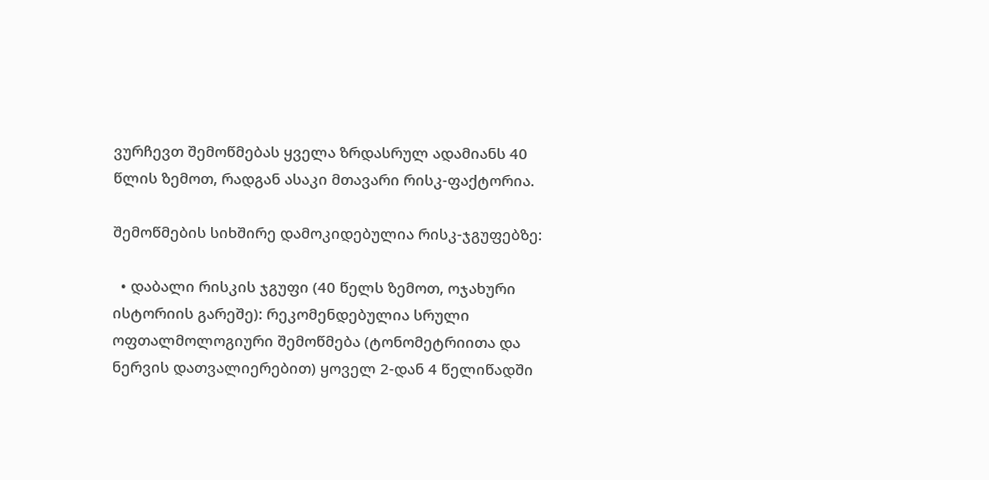ვურჩევთ შემოწმებას ყველა ზრდასრულ ადამიანს 40 წლის ზემოთ, რადგან ასაკი მთავარი რისკ-ფაქტორია.

შემოწმების სიხშირე დამოკიდებულია რისკ-ჯგუფებზე:

  • დაბალი რისკის ჯგუფი (40 წელს ზემოთ, ოჯახური ისტორიის გარეშე): რეკომენდებულია სრული ოფთალმოლოგიური შემოწმება (ტონომეტრიითა და ნერვის დათვალიერებით) ყოველ 2-დან 4 წელიწადში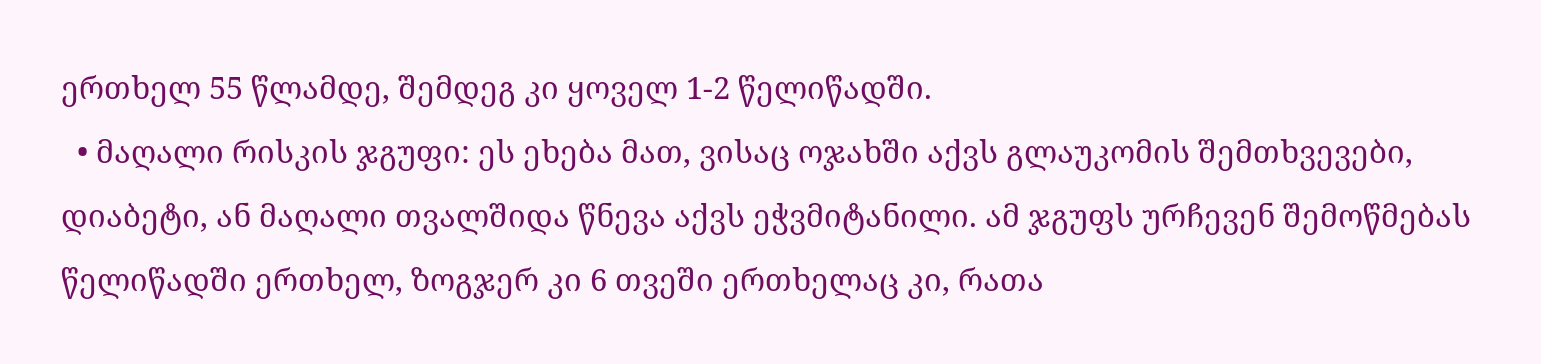ერთხელ 55 წლამდე, შემდეგ კი ყოველ 1-2 წელიწადში.
  • მაღალი რისკის ჯგუფი: ეს ეხება მათ, ვისაც ოჯახში აქვს გლაუკომის შემთხვევები, დიაბეტი, ან მაღალი თვალშიდა წნევა აქვს ეჭვმიტანილი. ამ ჯგუფს ურჩევენ შემოწმებას წელიწადში ერთხელ, ზოგჯერ კი 6 თვეში ერთხელაც კი, რათა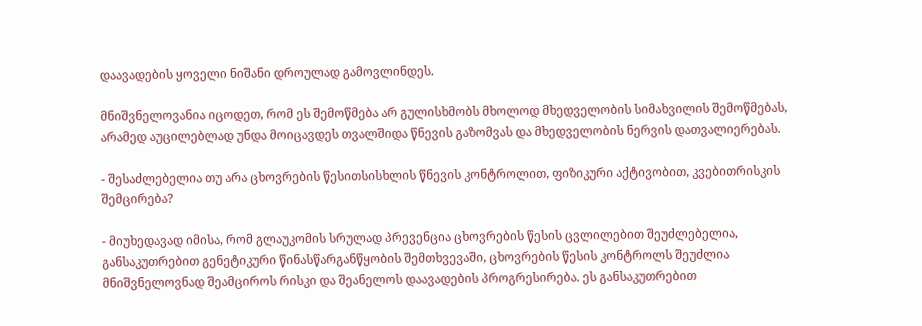დაავადების ყოველი ნიშანი დროულად გამოვლინდეს.

მნიშვნელოვანია იცოდეთ, რომ ეს შემოწმება არ გულისხმობს მხოლოდ მხედველობის სიმახვილის შემოწმებას, არამედ აუცილებლად უნდა მოიცავდეს თვალშიდა წნევის გაზომვას და მხედველობის ნერვის დათვალიერებას.

- შესაძლებელია თუ არა ცხოვრების წესითსისხლის წნევის კონტროლით, ფიზიკური აქტივობით, კვებითრისკის შემცირება?

- მიუხედავად იმისა, რომ გლაუკომის სრულად პრევენცია ცხოვრების წესის ცვლილებით შეუძლებელია, განსაკუთრებით გენეტიკური წინასწარგანწყობის შემთხვევაში, ცხოვრების წესის კონტროლს შეუძლია მნიშვნელოვნად შეამციროს რისკი და შეანელოს დაავადების პროგრესირება. ეს განსაკუთრებით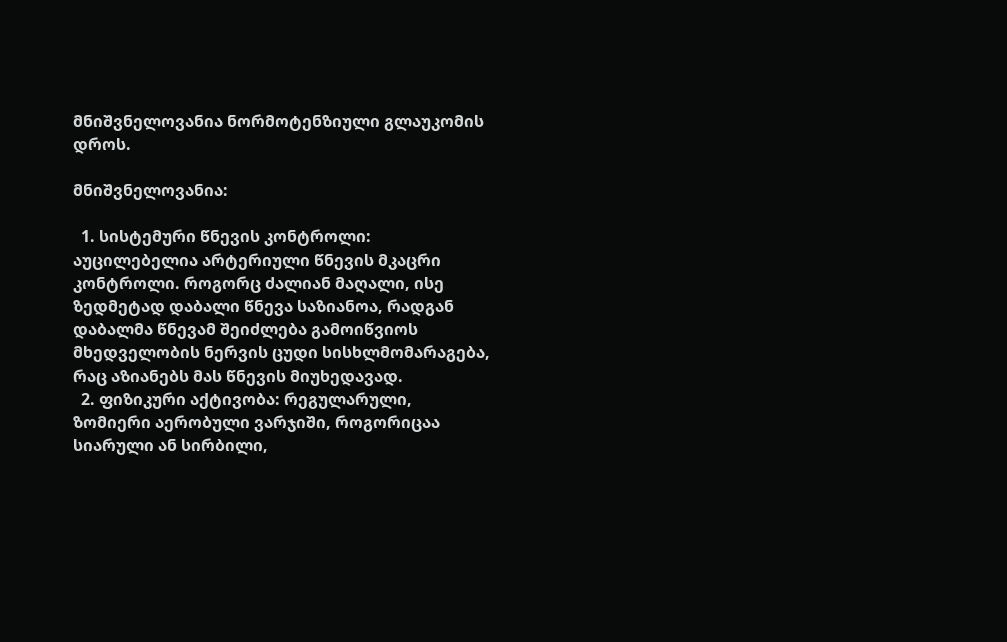მნიშვნელოვანია ნორმოტენზიული გლაუკომის დროს.

მნიშვნელოვანია:

  1. სისტემური წნევის კონტროლი: აუცილებელია არტერიული წნევის მკაცრი კონტროლი. როგორც ძალიან მაღალი, ისე ზედმეტად დაბალი წნევა საზიანოა, რადგან დაბალმა წნევამ შეიძლება გამოიწვიოს მხედველობის ნერვის ცუდი სისხლმომარაგება, რაც აზიანებს მას წნევის მიუხედავად.
  2. ფიზიკური აქტივობა: რეგულარული, ზომიერი აერობული ვარჯიში, როგორიცაა სიარული ან სირბილი,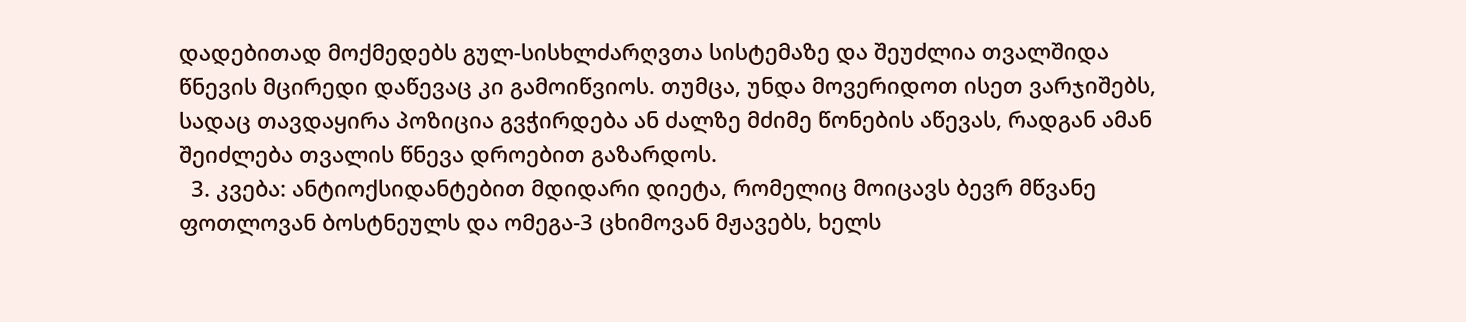დადებითად მოქმედებს გულ-სისხლძარღვთა სისტემაზე და შეუძლია თვალშიდა წნევის მცირედი დაწევაც კი გამოიწვიოს. თუმცა, უნდა მოვერიდოთ ისეთ ვარჯიშებს, სადაც თავდაყირა პოზიცია გვჭირდება ან ძალზე მძიმე წონების აწევას, რადგან ამან შეიძლება თვალის წნევა დროებით გაზარდოს.
  3. კვება: ანტიოქსიდანტებით მდიდარი დიეტა, რომელიც მოიცავს ბევრ მწვანე ფოთლოვან ბოსტნეულს და ომეგა-3 ცხიმოვან მჟავებს, ხელს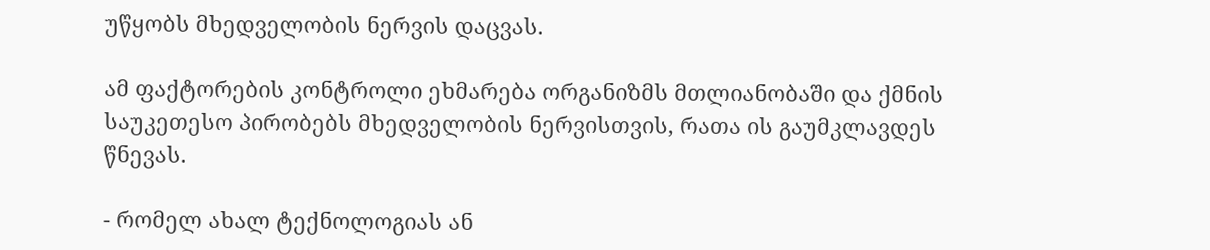უწყობს მხედველობის ნერვის დაცვას.

ამ ფაქტორების კონტროლი ეხმარება ორგანიზმს მთლიანობაში და ქმნის საუკეთესო პირობებს მხედველობის ნერვისთვის, რათა ის გაუმკლავდეს წნევას.

- რომელ ახალ ტექნოლოგიას ან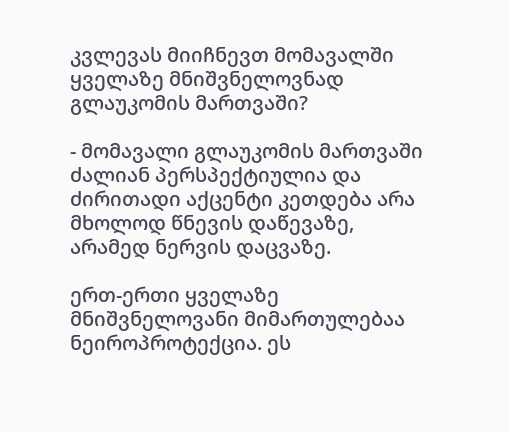კვლევას მიიჩნევთ მომავალში ყველაზე მნიშვნელოვნად გლაუკომის მართვაში?

- მომავალი გლაუკომის მართვაში ძალიან პერსპექტიულია და ძირითადი აქცენტი კეთდება არა მხოლოდ წნევის დაწევაზე, არამედ ნერვის დაცვაზე.

ერთ-ერთი ყველაზე მნიშვნელოვანი მიმართულებაა ნეიროპროტექცია. ეს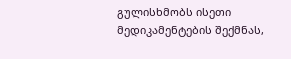გულისხმობს ისეთი მედიკამენტების შექმნას,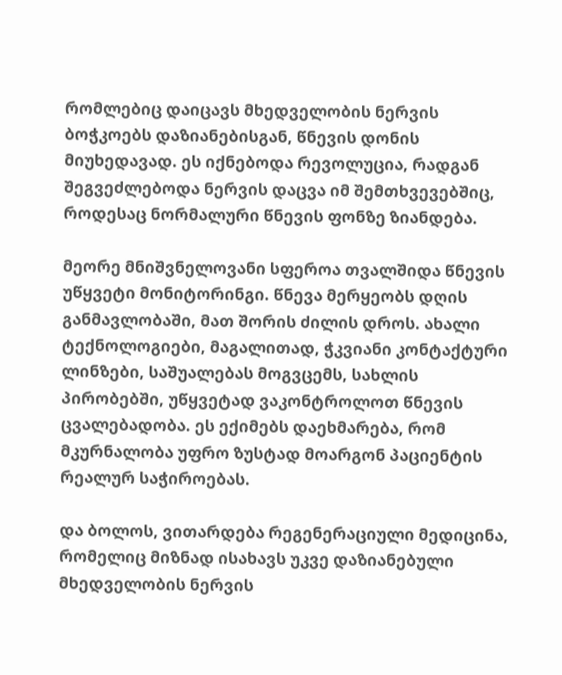რომლებიც დაიცავს მხედველობის ნერვის ბოჭკოებს დაზიანებისგან, წნევის დონის მიუხედავად. ეს იქნებოდა რევოლუცია, რადგან შეგვეძლებოდა ნერვის დაცვა იმ შემთხვევებშიც, როდესაც ნორმალური წნევის ფონზე ზიანდება.

მეორე მნიშვნელოვანი სფეროა თვალშიდა წნევის უწყვეტი მონიტორინგი. წნევა მერყეობს დღის განმავლობაში, მათ შორის ძილის დროს. ახალი ტექნოლოგიები, მაგალითად, ჭკვიანი კონტაქტური ლინზები, საშუალებას მოგვცემს, სახლის პირობებში, უწყვეტად ვაკონტროლოთ წნევის ცვალებადობა. ეს ექიმებს დაეხმარება, რომ მკურნალობა უფრო ზუსტად მოარგონ პაციენტის რეალურ საჭიროებას.

და ბოლოს, ვითარდება რეგენერაციული მედიცინა, რომელიც მიზნად ისახავს უკვე დაზიანებული მხედველობის ნერვის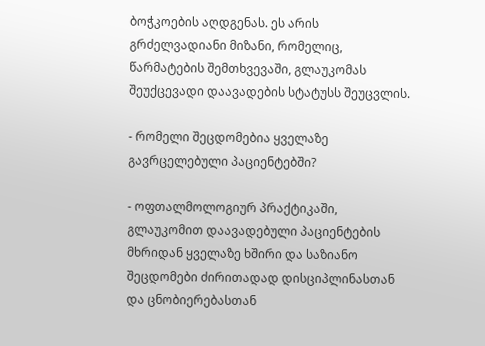ბოჭკოების აღდგენას. ეს არის გრძელვადიანი მიზანი, რომელიც, წარმატების შემთხვევაში, გლაუკომას შეუქცევადი დაავადების სტატუსს შეუცვლის.

- რომელი შეცდომებია ყველაზე გავრცელებული პაციენტებში?

- ოფთალმოლოგიურ პრაქტიკაში, გლაუკომით დაავადებული პაციენტების მხრიდან ყველაზე ხშირი და საზიანო შეცდომები ძირითადად დისციპლინასთან და ცნობიერებასთან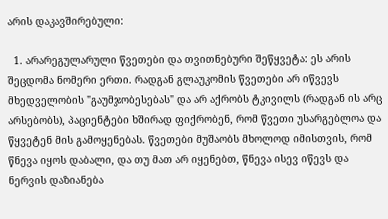არის დაკავშირებული:

  1. არარეგულარული წვეთები და თვითნებური შეწყვეტა: ეს არის შეცდომა ნომერი ერთი. რადგან გლაუკომის წვეთები არ იწვევს მხედველობის "გაუმჯობესებას" და არ აქრობს ტკივილს (რადგან ის არც არსებობს), პაციენტები ხშირად ფიქრობენ, რომ წვეთი უსარგებლოა და წყვეტენ მის გამოყენებას. წვეთები მუშაობს მხოლოდ იმისთვის, რომ წნევა იყოს დაბალი, და თუ მათ არ იყენებთ, წნევა ისევ იწევს და ნერვის დაზიანება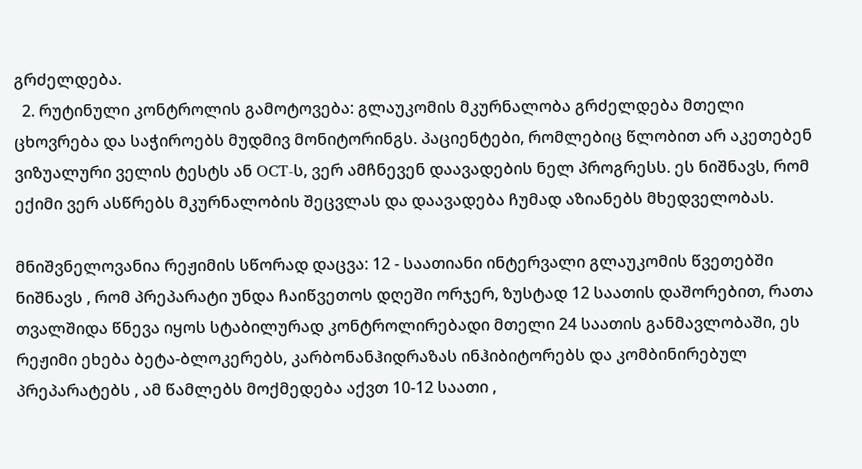გრძელდება.
  2. რუტინული კონტროლის გამოტოვება: გლაუკომის მკურნალობა გრძელდება მთელი ცხოვრება და საჭიროებს მუდმივ მონიტორინგს. პაციენტები, რომლებიც წლობით არ აკეთებენ ვიზუალური ველის ტესტს ან OCT-ს, ვერ ამჩნევენ დაავადების ნელ პროგრესს. ეს ნიშნავს, რომ ექიმი ვერ ასწრებს მკურნალობის შეცვლას და დაავადება ჩუმად აზიანებს მხედველობას.

მნიშვნელოვანია რეჟიმის სწორად დაცვა: 12 - საათიანი ინტერვალი გლაუკომის წვეთებში ნიშნავს , რომ პრეპარატი უნდა ჩაიწვეთოს დღეში ორჯერ, ზუსტად 12 საათის დაშორებით, რათა თვალშიდა წნევა იყოს სტაბილურად კონტროლირებადი მთელი 24 საათის განმავლობაში, ეს რეჟიმი ეხება ბეტა-ბლოკერებს, კარბონანჰიდრაზას ინჰიბიტორებს და კომბინირებულ პრეპარატებს , ამ წამლებს მოქმედება აქვთ 10-12 საათი ,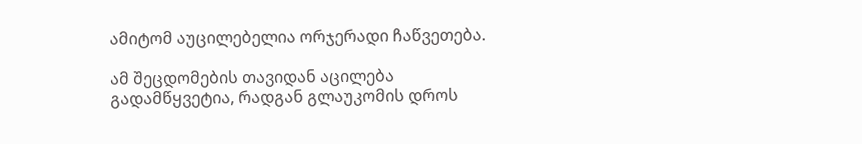ამიტომ აუცილებელია ორჯერადი ჩაწვეთება.

ამ შეცდომების თავიდან აცილება გადამწყვეტია, რადგან გლაუკომის დროს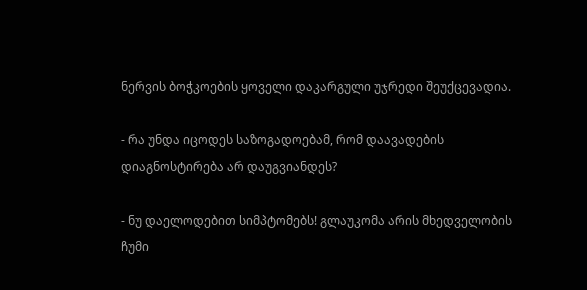ნერვის ბოჭკოების ყოველი დაკარგული უჯრედი შეუქცევადია.

- რა უნდა იცოდეს საზოგადოებამ, რომ დაავადების დიაგნოსტირება არ დაუგვიანდეს?

- ნუ დაელოდებით სიმპტომებს! გლაუკომა არის მხედველობის ჩუმი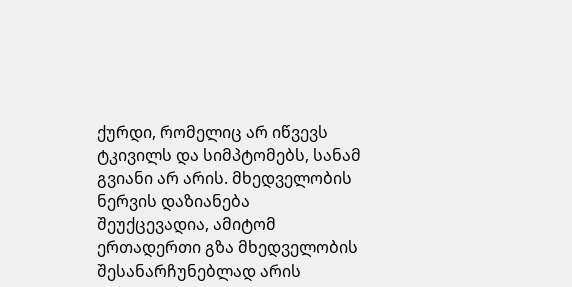ქურდი, რომელიც არ იწვევს ტკივილს და სიმპტომებს, სანამ გვიანი არ არის. მხედველობის ნერვის დაზიანება შეუქცევადია, ამიტომ ერთადერთი გზა მხედველობის შესანარჩუნებლად არის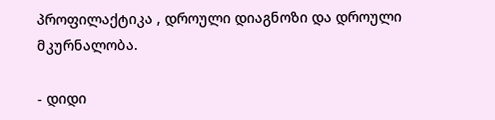პროფილაქტიკა , დროული დიაგნოზი და დროული მკურნალობა.

- დიდი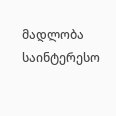მადლობა საინტერესო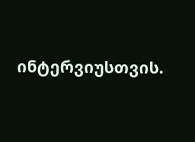ინტერვიუსთვის.